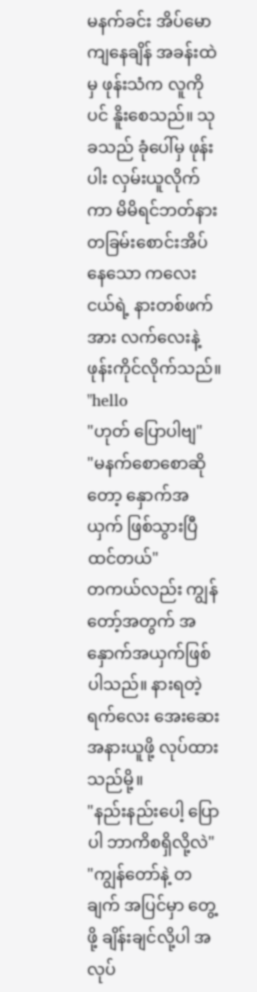မနက်ခင်း အိပ်မောကျနေချိန် အခန်းထဲမှ ဖုန်းသံက လူကိုပင် နိူးစေသည်။ သုခသည် ခုံပေါ်မှ ဖုန်းပါး လှမ်းယူလိုက်ကာ မိမိရင်ဘတ်နား တခြမ်းစောင်းအိပ်နေသော ကလေးငယ်ရဲ့ နားတစ်ဖက်အား လက်လေးနဲ့ ဖုန်းကိုင်လိုက်သည်။
"hello
"ဟုတ် ပြောပါဗျ"
"မနက်စောစောဆိုတော့ နှောက်အယှက် ဖြစ်သွားပြီထင်တယ်"
တကယ်လည်း ကျွန်တော့်အတွက် အနှောက်အယှက်ဖြစ်ပါသည်။ နားရတဲ့ ရက်လေး အေးဆေး အနားယူဖို့ လုပ်ထားသည်မို့။
"နည်းနည်းပေါ့ ပြောပါ ဘာကိစရှိလို့လဲ"
"ကျွန်တော်နဲ့ တချက် အပြင်မှာ တွေ့ဖို့ ချိန်းချင်လို့ပါ အလုပ်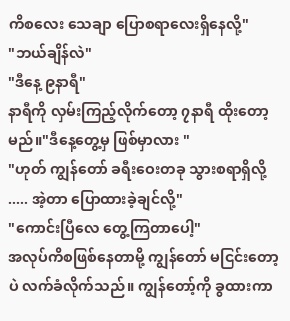ကိစလေး သေချာ ပြောစရာလေးရှိနေလို့"
"ဘယ်ချိန်လဲ"
"ဒီနေ့ ၉နာရီ"
နာရီကို လှမ်းကြည့်လိုက်တော့ ၇နာရီ ထိုးတော့မည်။"ဒီနေ့တွေ့မှ ဖြစ်မှာလား "
"ဟုတ် ကျွန်တော် ခရီးဝေးတခု သွားစရာရှိလို့ ..... အဲ့တာ ပြောထားခဲ့ချင်လို့"
"ကောင်းပြီလေ တွေ့ကြတာပေါ့"
အလုပ်ကိစဖြစ်နေတာမို့ ကျွန်တော် မငြင်းတော့ပဲ လက်ခံလိုက်သည်။ ကျွန်တော့်ကို ခွထားကာ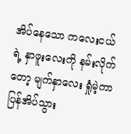အိပ်နေသော ကလေးငယ်ရဲ့ နှာဖူးလေးကို နမ်းလိုက်တော့ မျက်နှာလေး ရှုံမဲ့ကာ ပြန်အိပ်သွား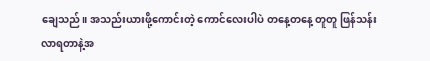ချေသည်။ အသည်းယားဖို့ကောင်းတဲ့ ကောင်လေးပါပဲ တနေ့တနေ့ တူတူ ဖြန်သန်းလာရတာနဲ့အ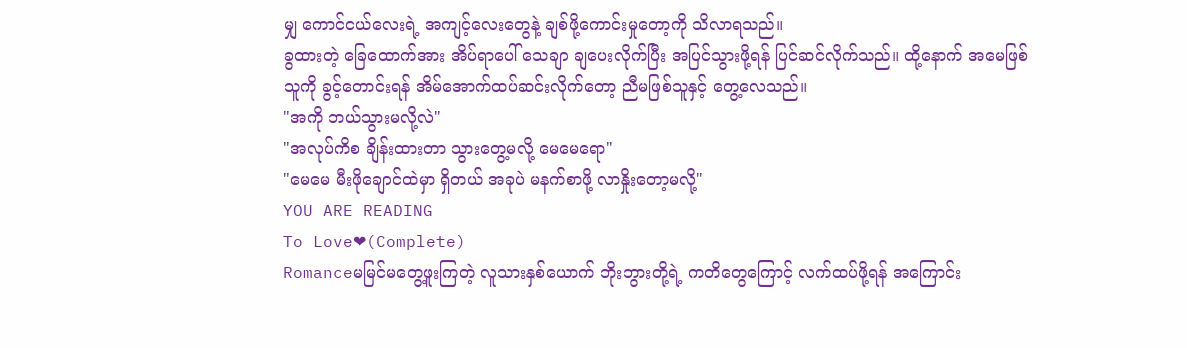မျှ ကောင်ငယ်လေးရဲ့ အကျင့်လေးတွေနဲ့ ချစ်ဖို့ကောင်းမှုတော့ကို သိလာရသည်။
ခွထားတဲ့ ခြေထောက်အား အိပ်ရာပေါ် သေချာ ချပေးလိုက်ပြီး အပြင်သွားဖို့ရန် ပြင်ဆင်လိုက်သည်။ ထို့နောက် အမေဖြစ်သူကို ခွင့်တောင်းရန် အိမ်အောက်ထပ်ဆင်းလိုက်တော့ ညီမဖြစ်သူနှင့် တွေ့လေသည်။
"အကို ဘယ်သွားမလို့လဲ"
"အလုပ်ကိစ ချိန်းထားတာ သွားတွေ့မလို့ မေမေရော"
"မေမေ မီးဖိုချောင်ထဲမှာ ရှိတယ် အခုပဲ မနက်စာဖို့ လာနှိုးတော့မလို့"
YOU ARE READING
To Love❤(Complete)
Romanceမမြင်မတွေ့ဖူးကြတဲ့ လူသားနှစ်ယောက် ဘိုးဘွားတို့ရဲ့ ကတိတွေကြောင့် လက်ထပ်ဖို့ရန် အကြောင်း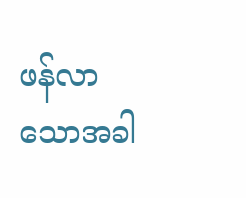ဖန်လာသောအခါ